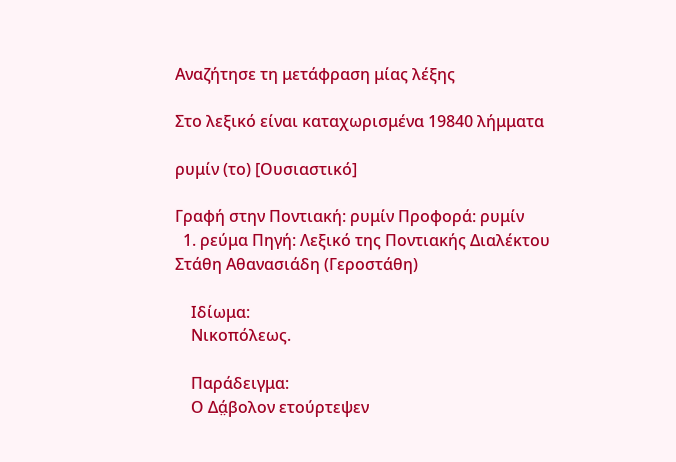Αναζήτησε τη μετάφραση μίας λέξης

Στο λεξικό είναι καταχωρισμένα 19840 λήμματα

ρυμίν (το) [Ουσιαστικό]

Γραφή στην Ποντιακή: ρυμίν Προφορά: ρυμίν
  1. ρεύμα Πηγή: Λεξικό της Ποντιακής Διαλέκτου Στάθη Αθανασιάδη (Γεροστάθη)

    Ιδίωμα:
    Νικοπόλεως.

    Παράδειγμα:
    Ο Δά̤βολον ετούρτεψεν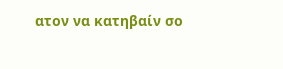ατον να κατηβαίν σο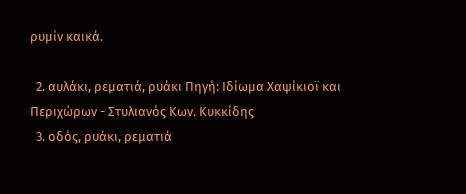ρυμίν καικά.

  2. αυλάκι, ρεματιά, ρυάκι Πηγή: Ιδίωμα Χαψίκιοϊ και Περιχώρων - Στυλιανός Κων. Κυκκίδης
  3. οδός, ρυάκι, ρεματιά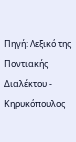Πηγή: Λεξικό της Ποντιακής Διαλέκτου - Κηρυκόπουλος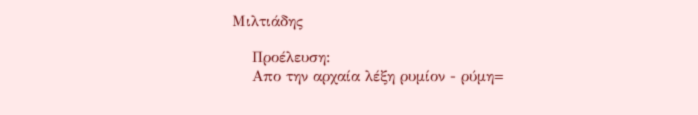Μιλτιάδης

    Προέλευση:
    Απο την αρχαία λέξη ρυμίον - ρύμη=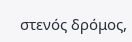στενός δρόμος,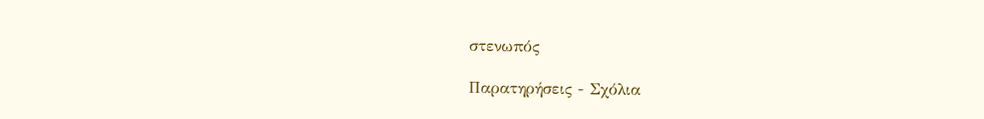στενωπός

Παρατηρήσεις - Σχόλια